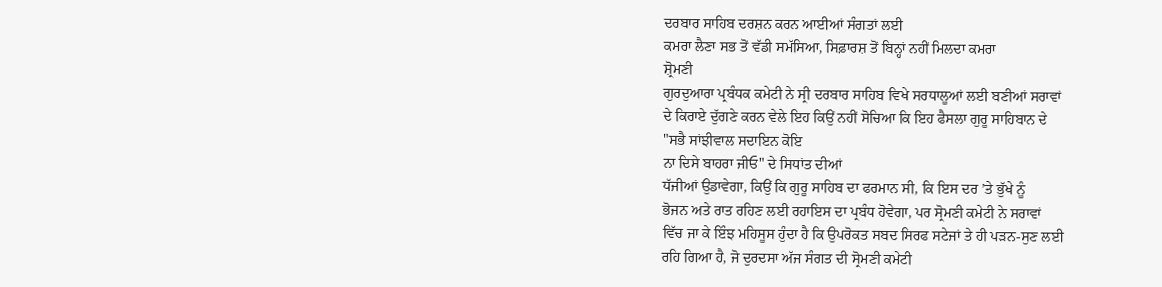ਦਰਬਾਰ ਸਾਹਿਬ ਦਰਸ਼ਨ ਕਰਨ ਆਈਆਂ ਸੰਗਤਾਂ ਲਈ
ਕਮਰਾ ਲੈਣਾ ਸਭ ਤੋਂ ਵੱਡੀ ਸਮੱਸਿਆ, ਸਿਫ਼ਾਰਸ਼ ਤੋਂ ਬਿਨ੍ਹਾਂ ਨਹੀਂ ਮਿਲਦਾ ਕਮਰਾ
ਸ਼੍ਰੋਮਣੀ
ਗੁਰਦੁਆਰਾ ਪ੍ਰਬੰਧਕ ਕਮੇਟੀ ਨੇ ਸ੍ਰੀ ਦਰਬਾਰ ਸਾਹਿਬ ਵਿਖੇ ਸਰਧਾਲੂਆਂ ਲਈ ਬਣੀਆਂ ਸਰਾਵਾਂ
ਦੇ ਕਿਰਾਏ ਦੁੱਗਣੇ ਕਰਨ ਵੇਲੇ ਇਹ ਕਿਉਂ ਨਹੀਂ ਸੋਚਿਆ ਕਿ ਇਹ ਫੈਸਲਾ ਗੁਰੂ ਸਾਹਿਬਾਨ ਦੇ
"ਸਭੈ ਸਾਂਝੀਵਾਲ ਸਦਾਇਨ ਕੋਇ
ਨਾ ਦਿਸੇ ਬਾਹਰਾ ਜੀਓ" ਦੇ ਸਿਧਾਂਤ ਦੀਆਂ
ਧੱਜੀਆਂ ਉਡਾਵੇਗਾ, ਕਿਉਂ ਕਿ ਗੁਰੂ ਸਾਹਿਬ ਦਾ ਫਰਮਾਨ ਸੀ, ਕਿ ਇਸ ਦਰ ’ਤੇ ਭੁੱਖੇ ਨੂੰ
ਭੋਜਨ ਅਤੇ ਰਾਤ ਰਹਿਣ ਲਈ ਰਹਾਇਸ ਦਾ ਪ੍ਰਬੰਧ ਹੋਵੇਗਾ, ਪਰ ਸ੍ਰੋਮਣੀ ਕਮੇਟੀ ਨੇ ਸਰਾਵਾਂ
ਵਿੱਚ ਜਾ ਕੇ ਇੰਝ ਮਹਿਸੂਸ ਹੁੰਦਾ ਹੈ ਕਿ ਉਪਰੋਕਤ ਸਬਦ ਸਿਰਫ ਸਟੇਜਾਂ ਤੇ ਹੀ ਪੜਨ-ਸੁਣ ਲਈ
ਰਹਿ ਗਿਆ ਹੈ, ਜੋ ਦੁਰਦਸਾ ਅੱਜ ਸੰਗਤ ਦੀ ਸ੍ਰੋਮਣੀ ਕਮੇਟੀ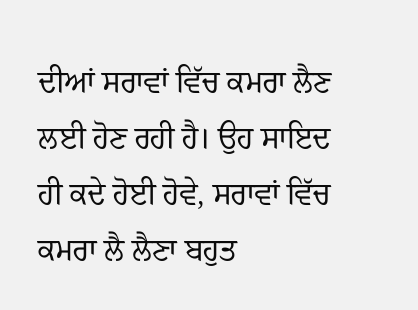ਦੀਆਂ ਸਰਾਵਾਂ ਵਿੱਚ ਕਮਰਾ ਲੈਣ
ਲਈ ਹੋਣ ਰਹੀ ਹੈ। ਉਹ ਸਾਇਦ ਹੀ ਕਦੇ ਹੋਈ ਹੋਵੇ, ਸਰਾਵਾਂ ਵਿੱਚ ਕਮਰਾ ਲੈ ਲੈਣਾ ਬਹੁਤ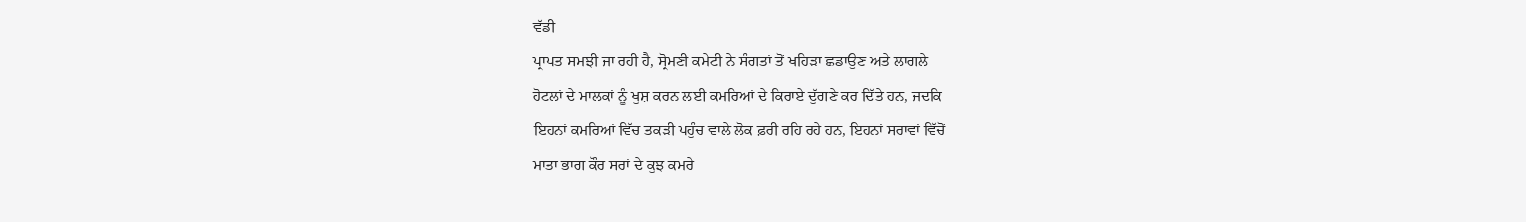ਵੱਡੀ
ਪ੍ਰਾਪਤ ਸਮਝੀ ਜਾ ਰਹੀ ਹੈ, ਸ੍ਰੋਮਣੀ ਕਮੇਟੀ ਨੇ ਸੰਗਤਾਂ ਤੋਂ ਖਹਿੜਾ ਛਡਾਉਣ ਅਤੇ ਲਾਗਲੇ
ਹੋਟਲਾਂ ਦੇ ਮਾਲਕਾਂ ਨੂੰ ਖੁਸ਼ ਕਰਨ ਲਈ ਕਮਰਿਆਂ ਦੇ ਕਿਰਾਏ ਦੁੱਗਣੇ ਕਰ ਦਿੱਤੇ ਹਨ, ਜਦਕਿ
ਇਹਨਾਂ ਕਮਰਿਆਂ ਵਿੱਚ ਤਕੜੀ ਪਹੁੰਚ ਵਾਲੇ ਲੋਕ ਫ਼ਰੀ ਰਹਿ ਰਹੇ ਹਨ, ਇਹਨਾਂ ਸਰਾਵਾਂ ਵਿੱਚੋਂ
ਮਾਤਾ ਭਾਗ ਕੌਰ ਸਰਾਂ ਦੇ ਕੁਝ ਕਮਰੇ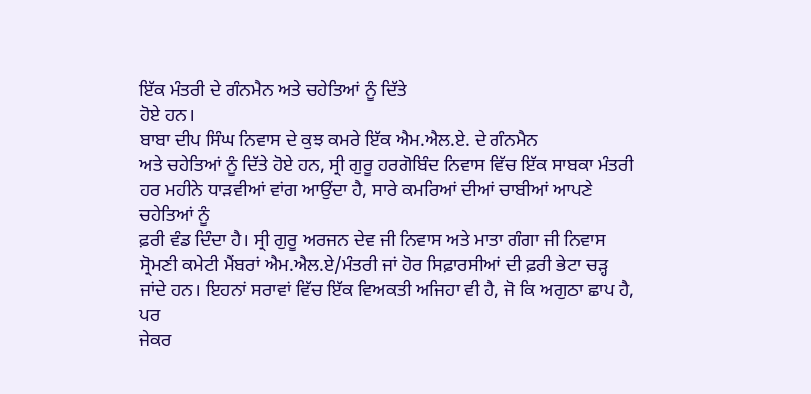ਇੱਕ ਮੰਤਰੀ ਦੇ ਗੰਨਮੈਨ ਅਤੇ ਚਹੇਤਿਆਂ ਨੂੰ ਦਿੱਤੇ
ਹੋਏ ਹਨ।
ਬਾਬਾ ਦੀਪ ਸਿੰਘ ਨਿਵਾਸ ਦੇ ਕੁਝ ਕਮਰੇ ਇੱਕ ਐਮ.ਐਲ.ਏ. ਦੇ ਗੰਨਮੈਨ
ਅਤੇ ਚਹੇਤਿਆਂ ਨੂੰ ਦਿੱਤੇ ਹੋਏ ਹਨ, ਸ੍ਰੀ ਗੁਰੂ ਹਰਗੋਬਿੰਦ ਨਿਵਾਸ ਵਿੱਚ ਇੱਕ ਸਾਬਕਾ ਮੰਤਰੀ
ਹਰ ਮਹੀਨੇ ਧਾੜਵੀਆਂ ਵਾਂਗ ਆਉਂਦਾ ਹੈ, ਸਾਰੇ ਕਮਰਿਆਂ ਦੀਆਂ ਚਾਬੀਆਂ ਆਪਣੇ ਚਹੇਤਿਆਂ ਨੂੰ
ਫ਼ਰੀ ਵੰਡ ਦਿੰਦਾ ਹੈ। ਸ੍ਰੀ ਗੁਰੂ ਅਰਜਨ ਦੇਵ ਜੀ ਨਿਵਾਸ ਅਤੇ ਮਾਤਾ ਗੰਗਾ ਜੀ ਨਿਵਾਸ
ਸ੍ਰੋਮਣੀ ਕਮੇਟੀ ਮੈਂਬਰਾਂ ਐਮ.ਐਲ.ਏ/ਮੰਤਰੀ ਜਾਂ ਹੋਰ ਸਿਫ਼ਾਰਸੀਆਂ ਦੀ ਫ਼ਰੀ ਭੇਟਾ ਚੜ੍ਹ
ਜਾਂਦੇ ਹਨ। ਇਹਨਾਂ ਸਰਾਵਾਂ ਵਿੱਚ ਇੱਕ ਵਿਅਕਤੀ ਅਜਿਹਾ ਵੀ ਹੈ, ਜੋ ਕਿ ਅਗੁਠਾ ਛਾਪ ਹੈ, ਪਰ
ਜੇਕਰ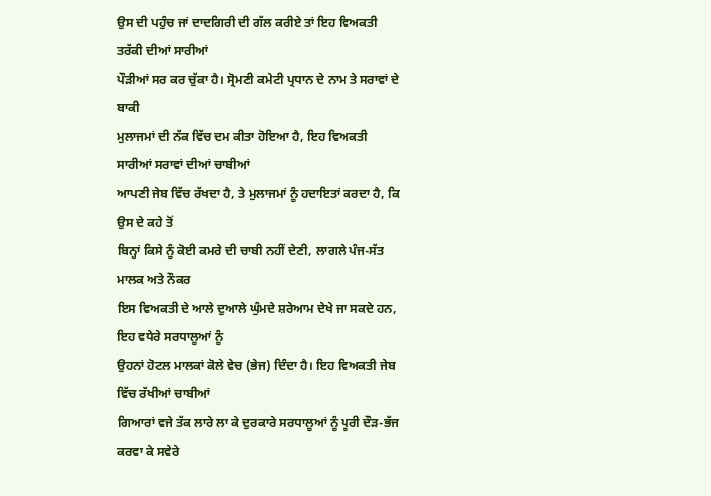ਉਸ ਦੀ ਪਹੁੰਚ ਜਾਂ ਦਾਦਗਿਰੀ ਦੀ ਗੱਲ ਕਰੀਏ ਤਾਂ ਇਹ ਵਿਅਕਤੀ ਤਰੱਕੀ ਦੀਆਂ ਸਾਰੀਆਂ
ਪੌੜੀਆਂ ਸਰ ਕਰ ਚੁੱਕਾ ਹੈ। ਸ੍ਰੋਮਣੀ ਕਮੇਟੀ ਪ੍ਰਧਾਨ ਦੇ ਨਾਮ ਤੇ ਸਰਾਵਾਂ ਦੇ ਬਾਕੀ
ਮੁਲਾਜਮਾਂ ਦੀ ਨੱਕ ਵਿੱਚ ਦਮ ਕੀਤਾ ਹੋਇਆ ਹੈ, ਇਹ ਵਿਅਕਤੀ ਸਾਰੀਆਂ ਸਰਾਵਾਂ ਦੀਆਂ ਚਾਬੀਆਂ
ਆਪਣੀ ਜੇਬ ਵਿੱਚ ਰੱਖਦਾ ਹੈ, ਤੇ ਮੁਲਾਜਮਾਂ ਨੂੰ ਹਦਾਇਤਾਂ ਕਰਦਾ ਹੈ, ਕਿ ਉਸ ਦੇ ਕਹੇ ਤੋਂ
ਬਿਨ੍ਹਾਂ ਕਿਸੇ ਨੂੰ ਕੋਈ ਕਮਰੇ ਦੀ ਚਾਬੀ ਨਹੀਂ ਦੇਣੀ, ਲਾਗਲੇ ਪੰਜ-ਸੱਤ ਮਾਲਕ ਅਤੇ ਨੌਕਰ
ਇਸ ਵਿਅਕਤੀ ਦੇ ਆਲੇ ਦੁਆਲੇ ਘੁੰਮਦੇ ਸ਼ਰੇਆਮ ਦੇਖੇ ਜਾ ਸਕਦੇ ਹਨ, ਇਹ ਵਧੇਰੇ ਸਰਧਾਲੂਆਂ ਨੂੰ
ਉਹਨਾਂ ਹੋਟਲ ਮਾਲਕਾਂ ਕੋਲੇ ਵੇਚ (ਭੇਜ) ਦਿੰਦਾ ਹੈ। ਇਹ ਵਿਅਕਤੀ ਜੇਬ ਵਿੱਚ ਰੱਖੀਆਂ ਚਾਬੀਆਂ
ਗਿਆਰਾਂ ਵਜੇ ਤੱਕ ਲਾਰੇ ਲਾ ਕੇ ਦੁਰਕਾਰੇ ਸਰਧਾਲੂਆਂ ਨੂੰ ਪੂਰੀ ਦੌੜ-ਭੱਜ ਕਰਵਾ ਕੇ ਸਵੇਰੇ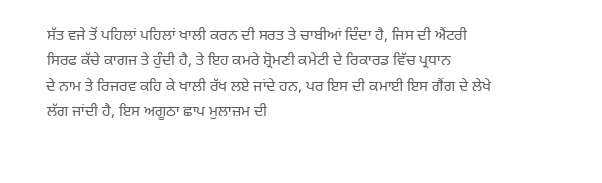ਸੱਤ ਵਜੇ ਤੋਂ ਪਹਿਲਾਂ ਪਹਿਲਾਂ ਖਾਲੀ ਕਰਨ ਦੀ ਸਰਤ ਤੇ ਚਾਬੀਆਂ ਦਿੰਦਾ ਹੈ, ਜਿਸ ਦੀ ਐਂਟਰੀ
ਸਿਰਫ ਕੱਚੇ ਕਾਗਜ ਤੇ ਹੁੰਦੀ ਹੈ, ਤੇ ਇਹ ਕਮਰੇ ਸ਼੍ਰੋਮਣੀ ਕਮੇਟੀ ਦੇ ਰਿਕਾਰਡ ਵਿੱਚ ਪ੍ਰਧਾਨ
ਦੇ ਨਾਮ ਤੇ ਰਿਜਰਵ ਕਹਿ ਕੇ ਖਾਲੀ ਰੱਖ ਲਏ ਜਾਂਦੇ ਹਨ, ਪਰ ਇਸ ਦੀ ਕਮਾਈ ਇਸ ਗੈਂਗ ਦੇ ਲੇਖੇ
ਲੱਗ ਜਾਂਦੀ ਹੈ, ਇਸ ਅਗੂਠਾ ਛਾਪ ਮੁਲਾਜ਼ਮ ਦੀ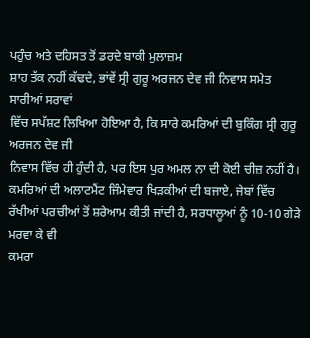ਪਹੁੰਚ ਅਤੇ ਦਹਿਸਤ ਤੋਂ ਡਰਦੇ ਬਾਕੀ ਮੁਲਾਜ਼ਮ
ਸ਼ਾਹ ਤੱਕ ਨਹੀਂ ਕੱਢਦੇ, ਭਾਂਵੇਂ ਸ੍ਰੀ ਗੁਰੂ ਅਰਜਨ ਦੇਵ ਜੀ ਨਿਵਾਸ ਸਮੇਤ ਸਾਰੀਆਂ ਸਰਾਵਾਂ
ਵਿੱਚ ਸਪੱਸ਼ਟ ਲਿਖਿਆ ਹੋਇਆ ਹੈ, ਕਿ ਸਾਰੇ ਕਮਰਿਆਂ ਦੀ ਬੁਕਿੰਗ ਸ੍ਰੀ ਗੁਰੂ ਅਰਜਨ ਦੇਵ ਜੀ
ਨਿਵਾਸ ਵਿੱਚ ਹੀ ਹੁੰਦੀ ਹੈ, ਪਰ ਇਸ ਪੁਰ ਅਮਲ ਨਾ ਦੀ ਕੋਈ ਚੀਜ਼ ਨਹੀਂ ਹੈ।
ਕਮਰਿਆਂ ਦੀ ਅਲਾਟਮੈਂਟ ਜਿੰਮੇਵਾਰ ਖਿੜਕੀਆਂ ਦੀ ਬਜਾਏ, ਜੇਬਾਂ ਵਿੱਚ
ਰੱਖੀਆਂ ਪਰਚੀਆਂ ਤੋਂ ਸ਼ਰੇਆਮ ਕੀਤੀ ਜਾਂਦੀ ਹੈ, ਸਰਧਾਲੂਆਂ ਨੂੰ 10-10 ਗੇੜੇ ਮਰਵਾ ਕੇ ਵੀ
ਕਮਰਾ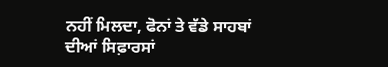ਨਹੀਂ ਮਿਲਦਾ, ਫੋਨਾਂ ਤੇ ਵੱਡੇ ਸਾਹਬਾਂ ਦੀਆਂ ਸਿਫ਼ਾਰਸਾਂ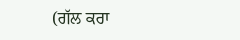(ਗੱਲ ਕਰਾ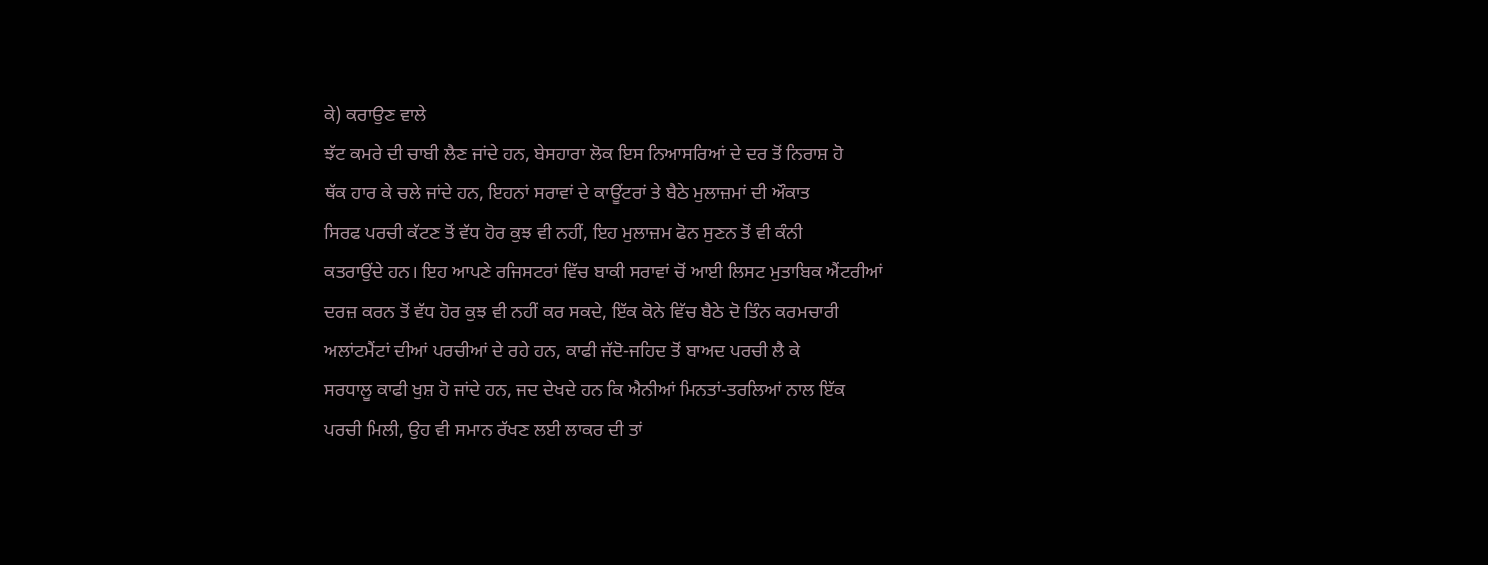ਕੇ) ਕਰਾਉਣ ਵਾਲੇ
ਝੱਟ ਕਮਰੇ ਦੀ ਚਾਬੀ ਲੈਣ ਜਾਂਦੇ ਹਨ, ਬੇਸਹਾਰਾ ਲੋਕ ਇਸ ਨਿਆਸਰਿਆਂ ਦੇ ਦਰ ਤੋਂ ਨਿਰਾਸ਼ ਹੋ
ਥੱਕ ਹਾਰ ਕੇ ਚਲੇ ਜਾਂਦੇ ਹਨ, ਇਹਨਾਂ ਸਰਾਵਾਂ ਦੇ ਕਾਊਂਟਰਾਂ ਤੇ ਬੈਠੇ ਮੁਲਾਜ਼ਮਾਂ ਦੀ ਔਕਾਤ
ਸਿਰਫ ਪਰਚੀ ਕੱਟਣ ਤੋਂ ਵੱਧ ਹੋਰ ਕੁਝ ਵੀ ਨਹੀਂ, ਇਹ ਮੁਲਾਜ਼ਮ ਫੋਨ ਸੁਣਨ ਤੋਂ ਵੀ ਕੰਨੀ
ਕਤਰਾਉਂਦੇ ਹਨ। ਇਹ ਆਪਣੇ ਰਜਿਸਟਰਾਂ ਵਿੱਚ ਬਾਕੀ ਸਰਾਵਾਂ ਚੋਂ ਆਈ ਲਿਸਟ ਮੁਤਾਬਿਕ ਐਂਟਰੀਆਂ
ਦਰਜ਼ ਕਰਨ ਤੋਂ ਵੱਧ ਹੋਰ ਕੁਝ ਵੀ ਨਹੀਂ ਕਰ ਸਕਦੇ, ਇੱਕ ਕੋਨੇ ਵਿੱਚ ਬੈਠੇ ਦੋ ਤਿੰਨ ਕਰਮਚਾਰੀ
ਅਲਾਂਟਮੈਂਟਾਂ ਦੀਆਂ ਪਰਚੀਆਂ ਦੇ ਰਹੇ ਹਨ, ਕਾਫੀ ਜੱਦੋ-ਜਹਿਦ ਤੋਂ ਬਾਅਦ ਪਰਚੀ ਲੈ ਕੇ
ਸਰਧਾਲੂ ਕਾਫੀ ਖੁਸ਼ ਹੋ ਜਾਂਦੇ ਹਨ, ਜਦ ਦੇਖਦੇ ਹਨ ਕਿ ਐਨੀਆਂ ਮਿਨਤਾਂ-ਤਰਲਿਆਂ ਨਾਲ ਇੱਕ
ਪਰਚੀ ਮਿਲੀ, ਉਹ ਵੀ ਸਮਾਨ ਰੱਖਣ ਲਈ ਲਾਕਰ ਦੀ ਤਾਂ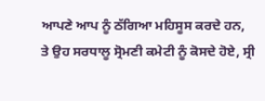ਆਪਣੇ ਆਪ ਨੂੰ ਠੱਗਿਆ ਮਹਿਸੂਸ ਕਰਦੇ ਹਨ,
ਤੇ ਉਹ ਸਰਧਾਲੂ ਸ੍ਰੋਮਣੀ ਕਮੇਟੀ ਨੂੰ ਕੋਸਦੇ ਹੋਏ, ਸ੍ਰੀ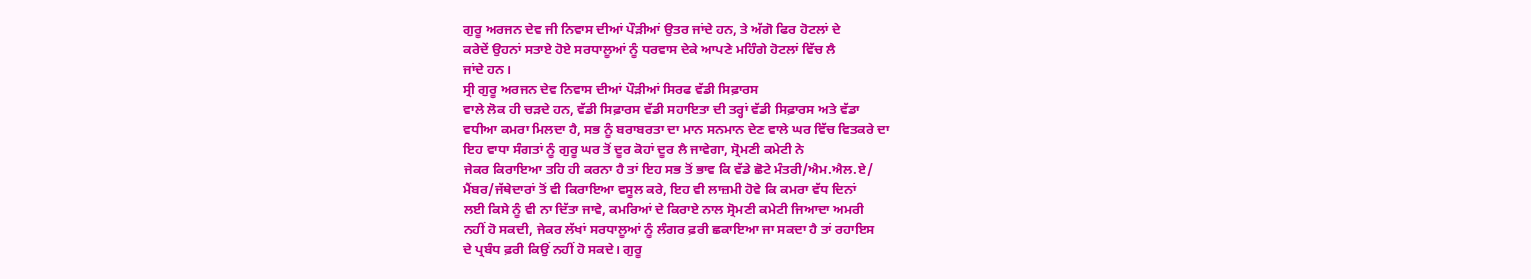ਗੁਰੂ ਅਰਜਨ ਦੇਵ ਜੀ ਨਿਵਾਸ ਦੀਆਂ ਪੌੜੀਆਂ ਉਤਰ ਜਾਂਦੇ ਹਨ, ਤੇ ਅੱਗੋ ਫਿਰ ਹੋਟਲਾਂ ਦੇ
ਕਰੇਦੇਂ ਉਹਨਾਂ ਸਤਾਏ ਹੋਏ ਸਰਧਾਲੂਆਂ ਨੂੰ ਧਰਵਾਸ ਦੇਕੇ ਆਪਣੇ ਮਹਿੰਗੇ ਹੋਟਲਾਂ ਵਿੱਚ ਲੈ
ਜਾਂਦੇ ਹਨ।
ਸ੍ਰੀ ਗੁਰੂ ਅਰਜਨ ਦੇਵ ਨਿਵਾਸ ਦੀਆਂ ਪੌੜੀਆਂ ਸਿਰਫ ਵੱਡੀ ਸਿਫ਼ਾਰਸ
ਵਾਲੇ ਲੋਕ ਹੀ ਚੜਦੇ ਹਨ, ਵੱਡੀ ਸਿਫ਼ਾਰਸ ਵੱਡੀ ਸਹਾਇਤਾ ਦੀ ਤਰ੍ਹਾਂ ਵੱਡੀ ਸਿਫ਼ਾਰਸ ਅਤੇ ਵੱਡਾ
ਵਧੀਆ ਕਮਰਾ ਮਿਲਦਾ ਹੈ, ਸਭ ਨੂੰ ਬਰਾਬਰਤਾ ਦਾ ਮਾਨ ਸਨਮਾਨ ਦੇਣ ਵਾਲੇ ਘਰ ਵਿੱਚ ਵਿਤਕਰੇ ਦਾ
ਇਹ ਵਾਧਾ ਸੰਗਤਾਂ ਨੂੰ ਗੁਰੂ ਘਰ ਤੋਂ ਦੂਰ ਕੋਹਾਂ ਦੂਰ ਲੈ ਜਾਵੇਗਾ, ਸ੍ਰੋਮਣੀ ਕਮੇਟੀ ਨੇ
ਜੇਕਰ ਕਿਰਾਇਆ ਤਹਿ ਹੀ ਕਰਨਾ ਹੈ ਤਾਂ ਇਹ ਸਭ ਤੋਂ ਭਾਵ ਕਿ ਵੱਡੇ ਛੋਟੇ ਮੰਤਰੀ/ਐਮ.ਐਲ.ਏ/
ਮੈਂਬਰ/ਜੱਥੇਦਾਰਾਂ ਤੋਂ ਵੀ ਕਿਰਾਇਆ ਵਸੂਲ ਕਰੇ, ਇਹ ਵੀ ਲਾਜ਼ਮੀ ਹੋਵੇ ਕਿ ਕਮਰਾ ਵੱਧ ਦਿਨਾਂ
ਲਈ ਕਿਸੇ ਨੂੰ ਵੀ ਨਾ ਦਿੱਤਾ ਜਾਵੇ, ਕਮਰਿਆਂ ਦੇ ਕਿਰਾਏ ਨਾਲ ਸ੍ਰੋਮਣੀ ਕਮੇਟੀ ਜਿਆਦਾ ਅਮਰੀ
ਨਹੀਂ ਹੋ ਸਕਦੀ, ਜੇਕਰ ਲੱਖਾਂ ਸਰਧਾਲੂਆਂ ਨੂੰ ਲੰਗਰ ਫ਼ਰੀ ਛਕਾਇਆ ਜਾ ਸਕਦਾ ਹੈ ਤਾਂ ਰਹਾਇਸ
ਦੇ ਪ੍ਰਬੰਧ ਫ਼ਰੀ ਕਿਉਂ ਨਹੀਂ ਹੋ ਸਕਦੇ। ਗੁਰੂ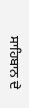ਸਾਹਿਬਾਨ ਦੇ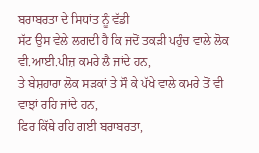ਬਰਾਬਰਤਾ ਦੇ ਸਿਧਾਂਤ ਨੂੰ ਵੱਡੀ
ਸੱਟ ਉਸ ਵੇਲੇ ਲਗਦੀ ਹੈ ਕਿ ਜਦੋਂ ਤਕੜੀ ਪਹੁੰਚ ਵਾਲੇ ਲੋਕ ਵੀ.ਆਈ.ਪੀਜ਼ ਕਮਰੇ ਲੈ ਜਾਂਦੇ ਹਨ,
ਤੇ ਬੇਸ਼ਹਾਰਾ ਲੋਕ ਸੜਕਾਂ ਤੇ ਸੌ ਕੇ ਪੱਖੇ ਵਾਲੇ ਕਮਰੇ ਤੋਂ ਵੀ ਵਾਝਾਂ ਰਹਿ ਜਾਂਦੇ ਹਨ,
ਫਿਰ ਕਿੱਥੇ ਰਹਿ ਗਈ ਬਰਾਬਰਤਾ,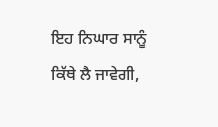ਇਹ ਨਿਘਾਰ ਸਾਨੂੰ ਕਿੱਥੇ ਲੈ ਜਾਵੇਗੀ,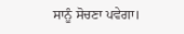ਸਾਨੂੰ ਸੋਚਣਾ ਪਵੇਗਾ।